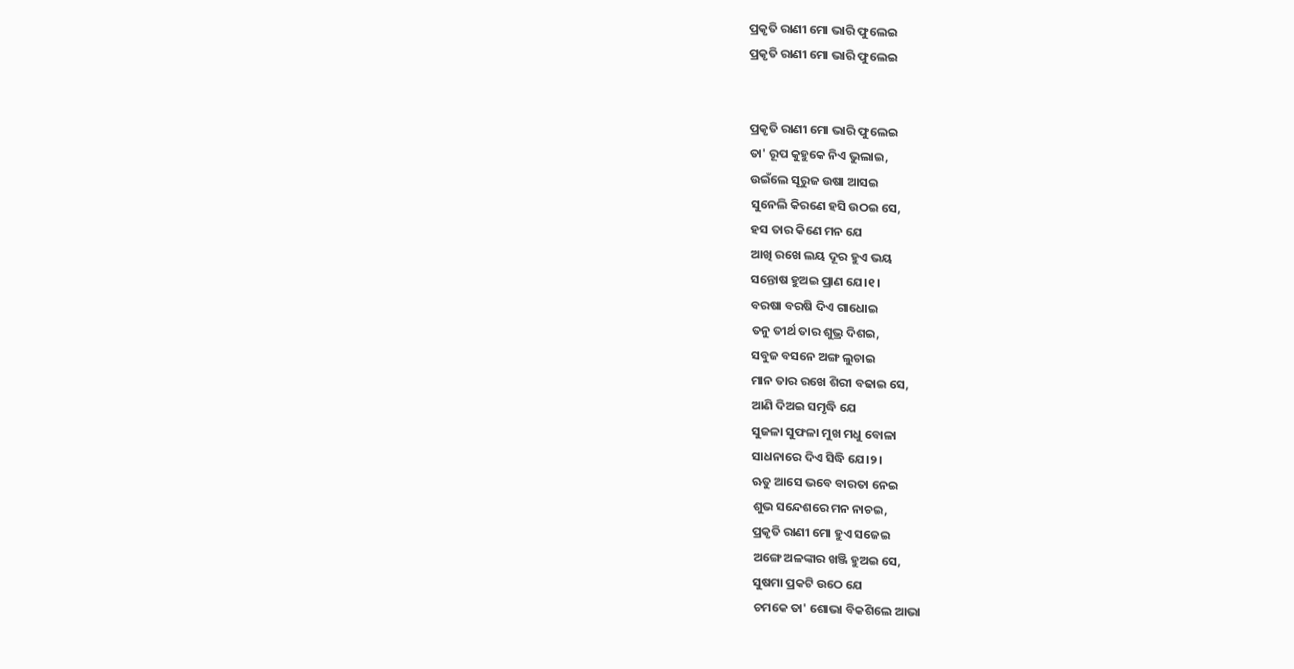ପ୍ରକୃତି ରାଣୀ ମୋ ଭାରି ଫୁଲେଇ
ପ୍ରକୃତି ରାଣୀ ମୋ ଭାରି ଫୁଲେଇ


ପ୍ରକୃତି ରାଣୀ ମୋ ଭାରି ଫୁଲେଇ
ତା' ରୂପ କୁହୁକେ ନିଏ ଭୁଲାଇ,
ଉଇଁଲେ ସୂରୁଜ ଉଷା ଆସଇ
ସୁନେଲି କିରଣେ ହସି ଉଠଇ ସେ,
ହସ ତାର କିଣେ ମନ ଯେ
ଆଖି ରଖେ ଲୟ ଦୂର ହୁଏ ଭୟ
ସନ୍ତୋଷ ହୁଅଇ ପ୍ରାଣ ଯେ।୧।
ବରଷା ବରଷି ଦିଏ ଗାଧୋଇ
ତନୁ ତୀର୍ଥ ତାର ଶୁଭ୍ର ଦିଶଇ,
ସବୁଜ ବସନେ ଅଙ୍ଗ ଲୁଚାଇ
ମାନ ତାର ରଖେ ଶିରୀ ବଢାଇ ସେ,
ଆଣି ଦିଅଇ ସମୃଦ୍ଧି ଯେ
ସୁଜଳା ସୁଫଳା ମୁଖ ମଧୁ ବୋଳା
ସାଧନାରେ ଦିଏ ସିଦ୍ଧି ଯେ।୨।
ଋତୁ ଆସେ ଭବେ ବାରତା ନେଇ
ଶୁଭ ସନ୍ଦେଶରେ ମନ ନାଚଇ,
ପ୍ରକୃତି ରାଣୀ ମୋ ହୁଏ ସଜେଇ
ଅଙ୍ଗେ ଅଳଙ୍କାର ଖଞ୍ଜି ହୁଅଇ ସେ,
ସୁଷମା ପ୍ରକଟି ଉଠେ ଯେ
ଚମକେ ତା' ଶୋଭା ବିକଶିଲେ ଆଭା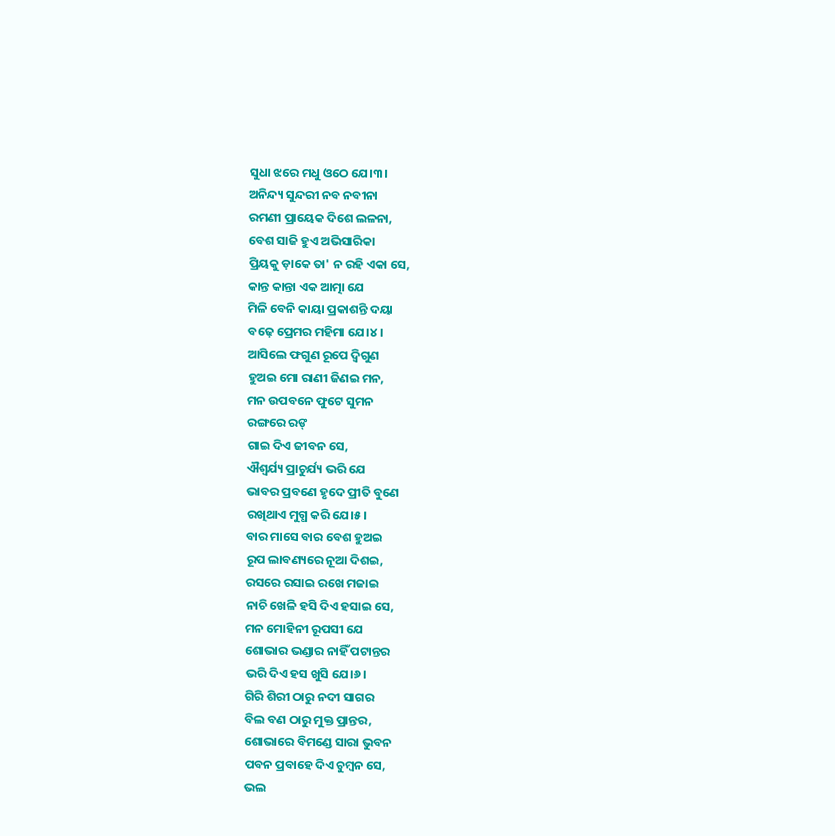ସୁଧା ଝରେ ମଧୁ ଓଠେ ଯେ।୩।
ଅନିନ୍ଦ୍ୟ ସୁନ୍ଦରୀ ନବ ନବୀନା
ରମଣୀ ପ୍ରାୟେକ ଦିଶେ ଲଳନା,
ବେଶ ସାଜି ହୁଏ ଅଭିସାରିକା
ପ୍ରିୟକୁ ଡ଼ାକେ ତା' ନ ରହି ଏକା ସେ,
କାନ୍ତ କାନ୍ତା ଏକ ଆତ୍ମା ଯେ
ମିଳି ବେନି କାୟା ପ୍ରକାଶନ୍ତି ଦୟା
ବଢ଼େ ପ୍ରେମର ମହିମା ଯେ।୪।
ଆସିଲେ ଫଗୁଣ ରୂପେ ଦ୍ଵିଗୁଣ
ହୁଅଇ ମୋ ରାଣୀ ଜିଣଇ ମନ,
ମନ ଉପବନେ ଫୁଟେ ସୁମନ
ରଙ୍ଗରେ ରଙ୍
ଗାଇ ଦିଏ ଜୀବନ ସେ,
ଐଶ୍ୱର୍ଯ୍ୟ ପ୍ରାଚୁର୍ଯ୍ୟ ଭରି ଯେ
ଭାବର ପ୍ରବଣେ ହୃଦେ ପ୍ରୀତି ବୁଣେ
ରଖିଥାଏ ମୁଗ୍ଧ କରି ଯେ।୫।
ବାର ମାସେ ବାର ବେଶ ହୁଅଇ
ରୂପ ଲାବଣ୍ୟରେ ନୂଆ ଦିଶଇ,
ରସରେ ରସାଇ ରଖେ ମଜାଇ
ନାଚି ଖେଳି ହସି ଦିଏ ହସାଇ ସେ,
ମନ ମୋହିନୀ ରୂପସୀ ଯେ
ଶୋଭାର ଭଣ୍ଡାର ନାହିଁ ପଟାନ୍ତର
ଭରି ଦିଏ ହସ ଖୁସି ଯେ।୬।
ଗିରି ଶିରୀ ଠାରୁ ନଦୀ ସାଗର
ବିଲ ବଣ ଠାରୁ ମୁକ୍ତ ପ୍ରାନ୍ତର,
ଶୋଭାରେ ବିମଣ୍ଡେ ସାରା ଭୁବନ
ପବନ ପ୍ରବାହେ ଦିଏ ଚୁମ୍ବନ ସେ,
ଭଲ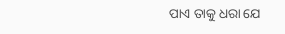ପାଏ ତାକୁ ଧରା ଯେ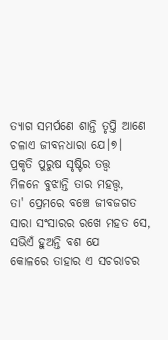ତ୍ୟାଗ ସମର୍ପଣେ ଶାନ୍ତି ତୃପ୍ତି ଆଣେ
ଚଳାଏ ଜୀବନଧାରା ଯେ।୭।
ପ୍ରକୃତି ପୁରୁଷ ସୃଷ୍ଟିର ତତ୍ତ୍ବ
ମିଳନେ ବୁଝାନ୍ତି ତାର ମହତ୍ତ୍ଵ,
ତା' ପ୍ରେମରେ ବଞ୍ଚେ ଜୀବଜଗତ
ସାରା ସଂସାରର ରଖେ ମହତ ସେ,
ସଭିଏଁ ହୁଅନ୍ତି ବଶ ଯେ
କୋଳରେ ତାହାର ଏ ସଚରାଚର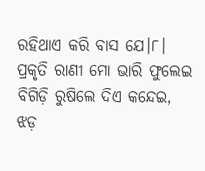ରହିଥାଏ କରି ବାସ ଯେ।୮।
ପ୍ରକୃତି ରାଣୀ ମୋ ଭାରି ଫୁଲେଇ
ବିଗିଡ଼ି ରୁଷିଲେ ଦିଏ କନ୍ଦେଇ,
ଝଡ଼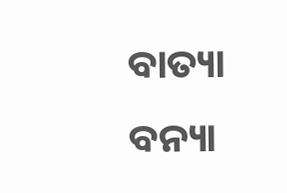ବାତ୍ୟା ବନ୍ୟା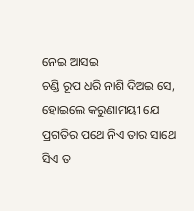ନେଇ ଆସଇ
ଚଣ୍ଡି ରୂପ ଧରି ନାଶି ଦିଅଇ ସେ,
ହୋଇଲେ କରୁଣାମୟୀ ଯେ
ପ୍ରଗତିର ପଥେ ନିଏ ତାର ସାଥେ
ସିଏ ତ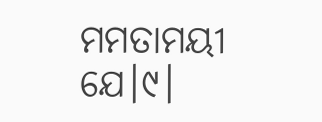ମମତାମୟୀ ଯେ।୯।